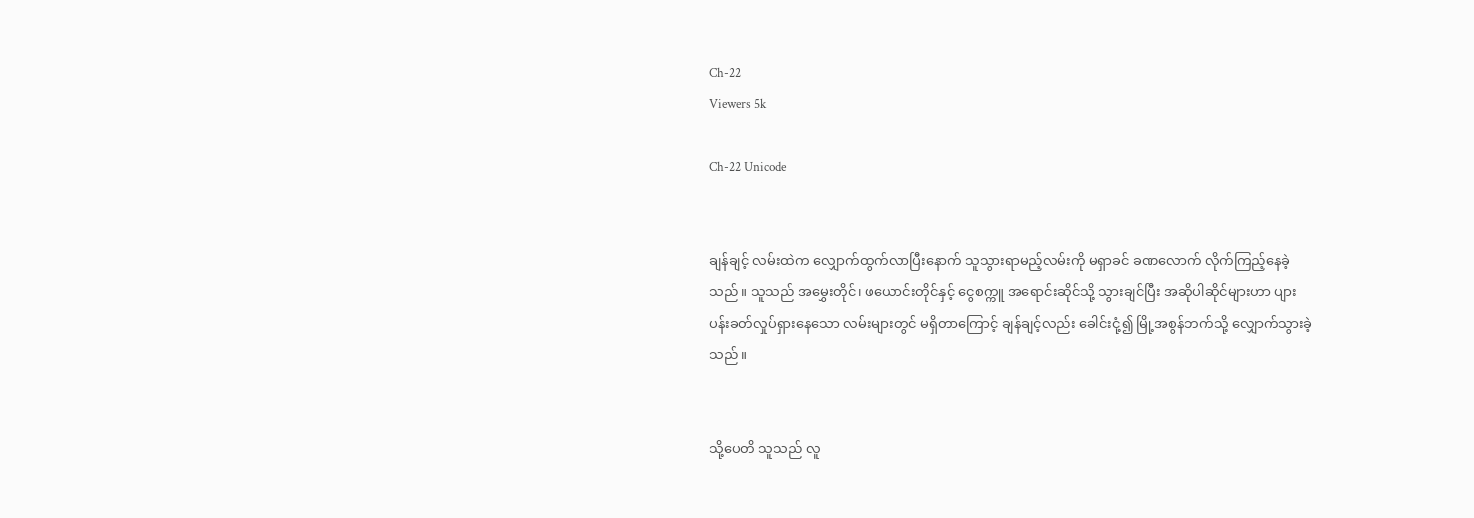Ch-22
Viewers 5k

Ch-22 Unicode


ချန်ချင့် လမ်းထဲက လျှောက်ထွက်လာပြီးနောက် သူသွားရာမည့်လမ်းကို မရှာခင် ခဏလောက် လိုက်ကြည့်နေခဲ့သည်။ သူသည် အမွှေးတိုင်၊ ဖယောင်းတိုင်နှင့် ငွေစက္ကူ အရောင်းဆိုင်သို့ သွားချင်ပြီး အဆိုပါဆိုင်များဟာ ပျားပန်းခတ်လှုပ်ရှားနေသော လမ်းများတွင် မရှိတာကြောင့် ချန်ချင့်လည်း ခေါင်းငုံ့၍ မြို့အစွန်ဘက်သို့ လျှောက်သွားခဲ့သည်။


သို့ပေတိ သူသည် လူ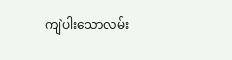ကျဲပါးသောလမ်း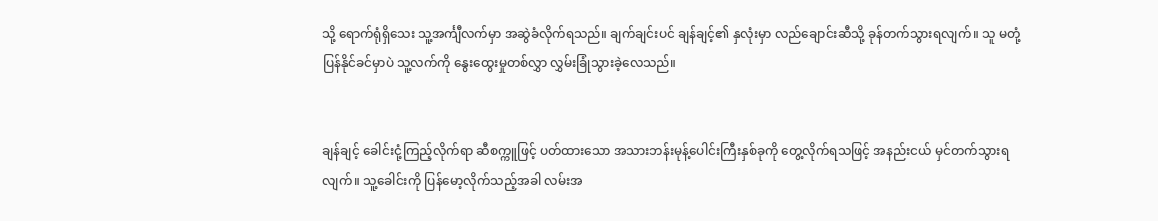သို့ ရောက်ရုံရှိသေး သူ့အင်္ကျီလက်မှာ အဆွဲခံလိုက်ရသည်။ ချက်ချင်းပင် ချန်ချင့်၏ နှလုံးမှာ လည်ချောင်းဆီသို့ ခုန်တက်သွားရလျက်။ သူ မတုံ့ပြန်နိုင်ခင်မှာပဲ သူ့လက်ကို နွေးထွေးမှုတစ်လွှာ လွှမ်းခြုံသွားခဲ့လေသည်။


ချန်ချင့် ခေါင်းငုံ့ကြည့်လိုက်ရာ ဆီစက္ကူဖြင့် ပတ်ထားသော အသားဘန်းမုန့်ပေါင်းကြီးနှစ်ခုကို တွေ့လိုက်ရသဖြင့် အနည်းငယ် မှင်တက်သွားရလျက်။ သူ့ခေါင်းကို ပြန်မော့လိုက်သည့်အခါ လမ်းအ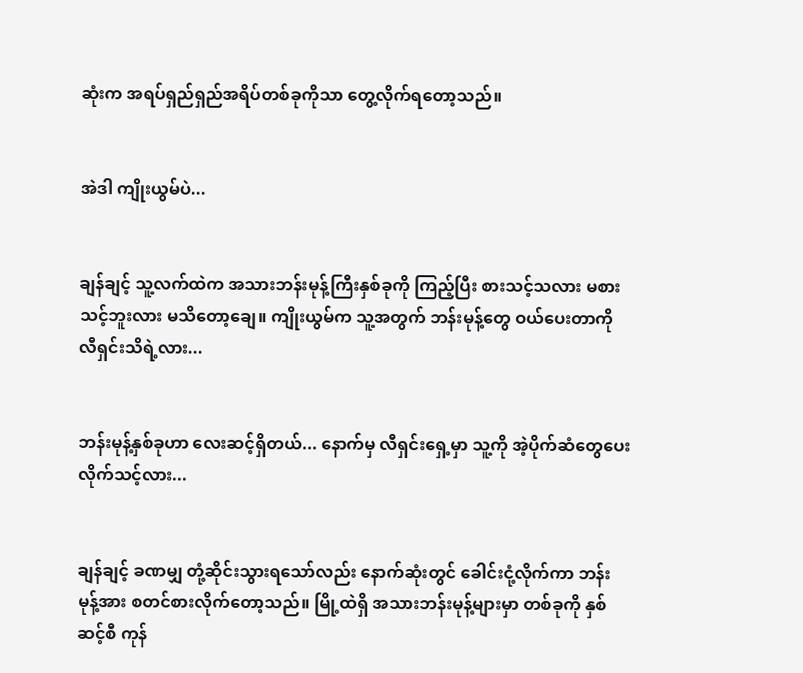ဆုံးက အရပ်ရှည်ရှည်အရိပ်တစ်ခုကိုသာ တွေ့လိုက်ရတော့သည်။


အဲဒါ ကျိုးယွမ်ပဲ...


ချန်ချင့် သူ့လက်ထဲက အသားဘန်းမုန့်ကြီးနှစ်ခုကို ကြည့်ပြီး စားသင့်သလား မစားသင့်ဘူးလား မသိတော့ချေ။ ကျိုးယွမ်က သူ့အတွက် ဘန်းမုန့်တွေ ဝယ်ပေးတာကို လီရှင်းသိရဲ့လား...


ဘန်းမုန့်နှစ်ခုဟာ လေးဆင့်ရှိတယ်... နောက်မှ လီရှင်းရှေ့မှာ သူ့ကို အဲ့ပိုက်ဆံတွေပေးလိုက်သင့်လား...


ချန်ချင့် ခဏမျှ တုံ့ဆိုင်းသွားရသော်လည်း နောက်ဆုံးတွင် ခေါင်းငုံ့လိုက်ကာ ဘန်းမုန့်အား စတင်စားလိုက်တော့သည်။ မြို့ထဲရှိ အသားဘန်းမုန့်များမှာ တစ်ခုကို နှစ်ဆင့်စီ ကုန်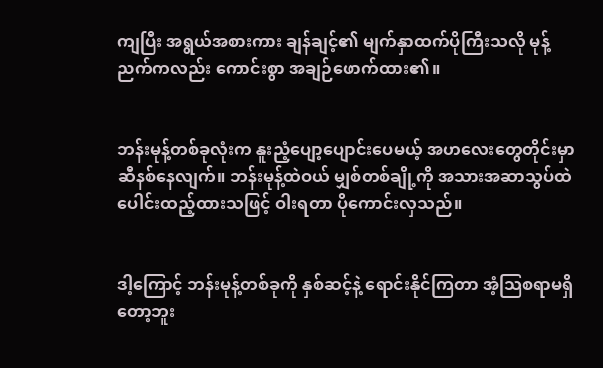ကျပြီး အရွယ်အစားကား ချန်ချင့်၏ မျက်နှာထက်ပိုကြီးသလို မုန့်ညက်ကလည်း ကောင်းစွာ အချဉ်ဖောက်ထား၏။


ဘန်းမုန့်တစ်ခုလုံးက နူးညံ့ပျော့ပျောင်းပေမယ့် အဟလေးတွေတိုင်းမှာ ဆီနစ်နေလျက်။ ဘန်းမုန့်ထဲဝယ် မျှစ်တစ်ချို့ကို အသားအဆာသွပ်ထဲ ပေါင်းထည့်ထားသဖြင့် ဝါးရတာ ပိုကောင်းလှသည်။


ဒါ့ကြောင့် ဘန်းမုန့်တစ်ခုကို နှစ်ဆင့်နဲ့ ရောင်းနိုင်ကြတာ အံ့သြစရာမရှိတော့ဘူး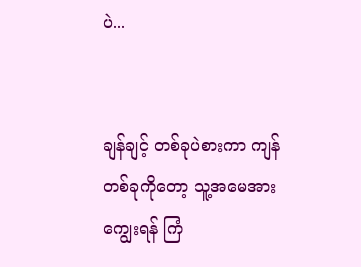ပဲ...


ချန်ချင့် တစ်ခုပဲစားကာ ကျန်တစ်ခုကိုတော့ သူ့အမေအားကျွေးရန် ကြံ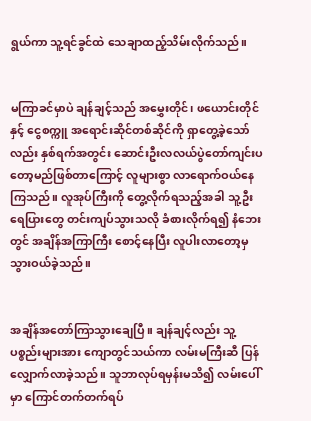ရွယ်ကာ သူ့ရင်ခွင်ထဲ သေချာထည့်သိမ်းလိုက်သည်။


မကြာခင်မှာပဲ ချန်ချင့်သည် အမွှေးတိုင်၊ ဖယောင်းတိုင်နှင့် ငွေစက္ကူ အရောင်းဆိုင်တစ်ဆိုင်ကို ရှာတွေ့ခဲ့သော်လည်း နှစ်ရက်အတွင်း ဆောင်းဦးလလယ်ပွဲတော်ကျင်းပတော့မည်ဖြစ်တာကြောင့် လူများစွာ လာရောက်ဝယ်နေကြသည်။ လူအုပ်ကြီးကို တွေ့လိုက်ရသည့်အခါ သူ့ဦးရေပြားတွေ တင်းကျပ်သွားသလို ခံစားလိုက်ရ၍ နံဘေးတွင် အချိန်အကြာကြီး စောင့်နေပြီး လူပါးလာတော့မှ သွားဝယ်ခဲ့သည်။


အချိန်အတော်ကြာသွားချေပြီ။ ချန်ချင့်လည်း သူ့ပစ္စည်းများအား ကျောတွင်သယ်ကာ လမ်းမကြီးဆီ ပြန်လျှောက်လာခဲ့သည်။ သူဘာလုပ်ရမှန်းမသိ၍ လမ်းပေါ်မှာ ကြောင်တက်တက်ရပ်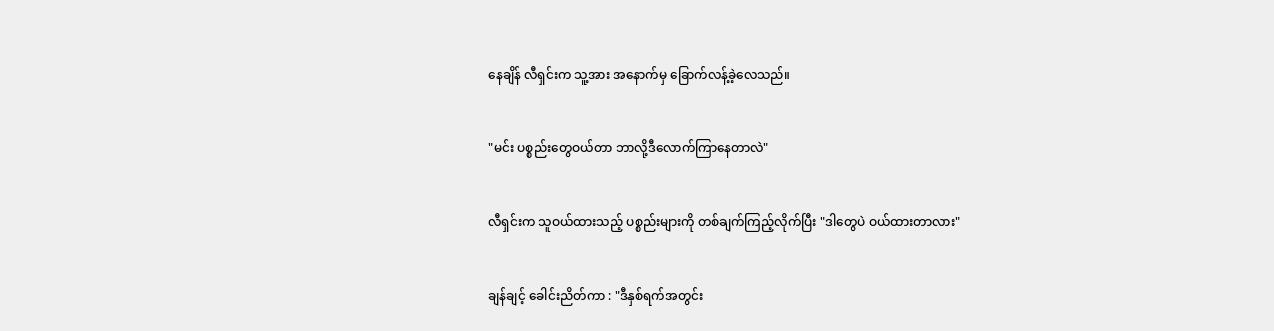နေချိန် လီရှင်းက သူ့အား အနောက်မှ ခြောက်လန့်ခဲ့လေသည်။


"မင်း ပစ္စည်းတွေဝယ်တာ ဘာလို့ဒီလောက်ကြာနေတာလဲ"


လီရှင်းက သူဝယ်ထားသည့် ပစ္စည်းများကို တစ်ချက်ကြည့်လိုက်ပြီး "ဒါတွေပဲ ဝယ်ထားတာလား"


ချန်ချင့် ခေါင်းညိတ်ကာ : "ဒီနှစ်ရက်အတွင်း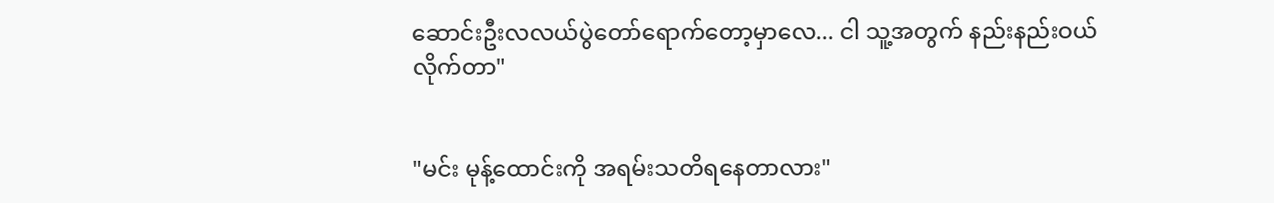ဆောင်းဦးလလယ်ပွဲတော်ရောက်တော့မှာလေ... ငါ သူ့အတွက် နည်းနည်းဝယ်လိုက်တာ"


"မင်း မုန့်ထောင်းကို အရမ်းသတိရနေတာလား"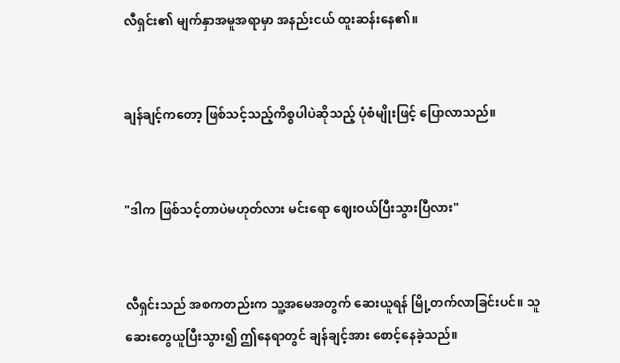လီရှင်း၏ မျက်နှာအမူအရာမှာ အနည်းငယ် ထူးဆန်းနေ၏။


ချန်ချင့်ကတော့ ဖြစ်သင့်သည့်ကိစ္စပါပဲဆိုသည့် ပုံစံမျိုးဖြင့် ပြောလာသည်။


"ဒါက ဖြစ်သင့်တာပဲမဟုတ်လား မင်းရော ဈေးဝယ်ပြီးသွားပြီလား"


လီရှင်းသည် အစကတည်းက သူ့အမေအတွက် ဆေးယူရန် မြို့တက်လာခြင်းပင်။ သူ ဆေးတွေယူပြီးသွား၍ ဤနေရာတွင် ချန်ချင့်အား စောင့်နေခဲ့သည်။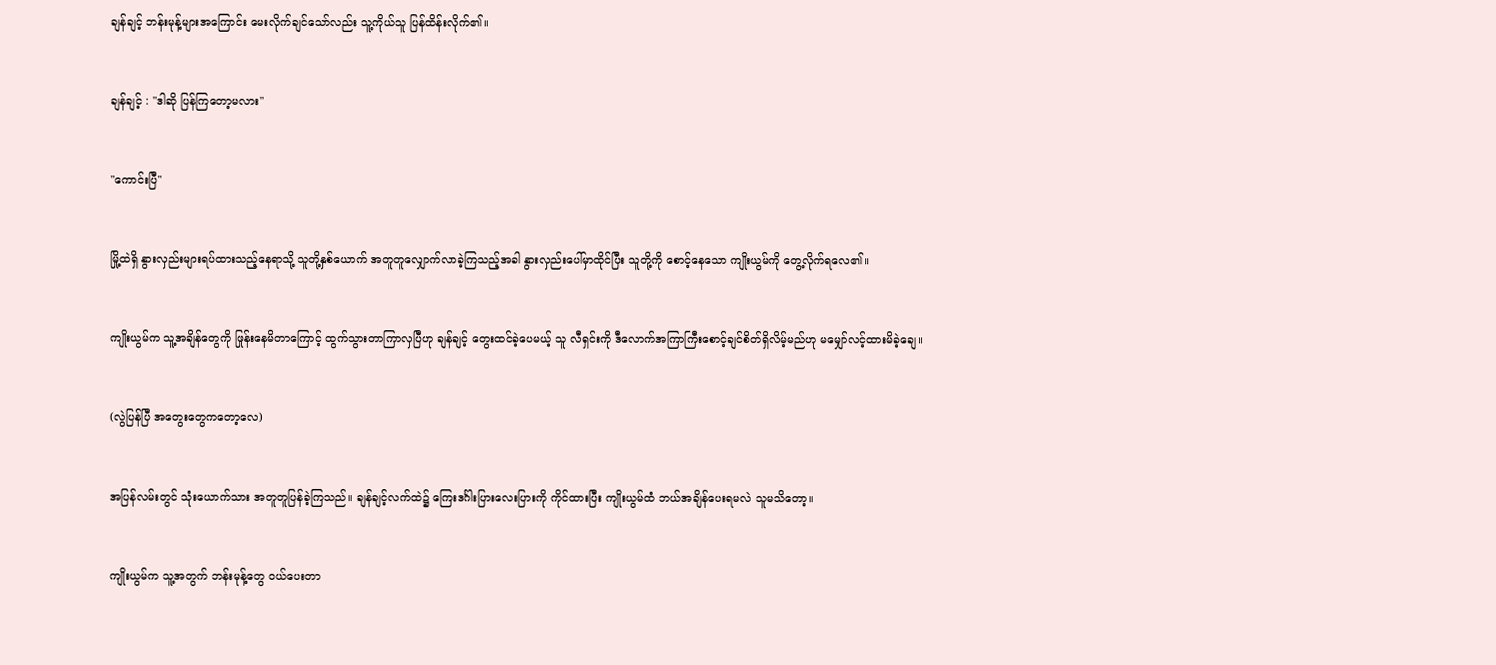ချန်ချင့် ဘန်းမုန့်များအကြောင်း မေးလိုက်ချင်သော်လည်း သူ့ကိုယ်သူ ပြန်ထိန်းလိုက်၏။


ချန်ချင့် : "ဒါဆို ပြန်ကြတော့မလား"


"ကောင်းပြီ"


မြို့ထဲရှိ နွားလှည်းများရပ်ထားသည့်နေရာသို့ သူတို့နှစ်ယောက် အတူတူလျှောက်လာခဲ့ကြသည့်အခါ နွားလှည်းပေါ်မှာထိုင်ပြီး သူတို့ကို စောင့်နေသော ကျိုးယွမ်ကို တွေ့လိုက်ရလေ၏။


ကျိုးယွမ်က သူ့အချိန်တွေကို ဖြုန်းနေမိတာကြောင့် ထွက်သွားတာကြာလှပြီဟု ချန်ချင့် တွေးထင်ခဲ့ပေမယ့် သူ လီရှင်းကို ဒီလောက်အကြာကြီးစောင့်ချင်စိတ်ရှိလိမ့်မည်ဟု မမျှော်လင့်ထားမိခဲ့ချေ။


(လွဲပြန်ပြီ အတွေးတွေကတော့လေ)


အပြန်လမ်းတွင် သုံးယောက်သား အတူတူပြန်ခဲ့ကြသည်။ ချန်ချင့်လက်ထဲ၌ ကြေးဒင်္ဂါးပြားလေးပြားကို ကိုင်ထားပြီး ကျိုးယွမ်ထံ ဘယ်အချိန်ပေးရမလဲ သူမသိတော့။


ကျိုးယွမ်က သူ့အတွက် ဘန်းမုန့်တွေ ဝယ်ပေးတာ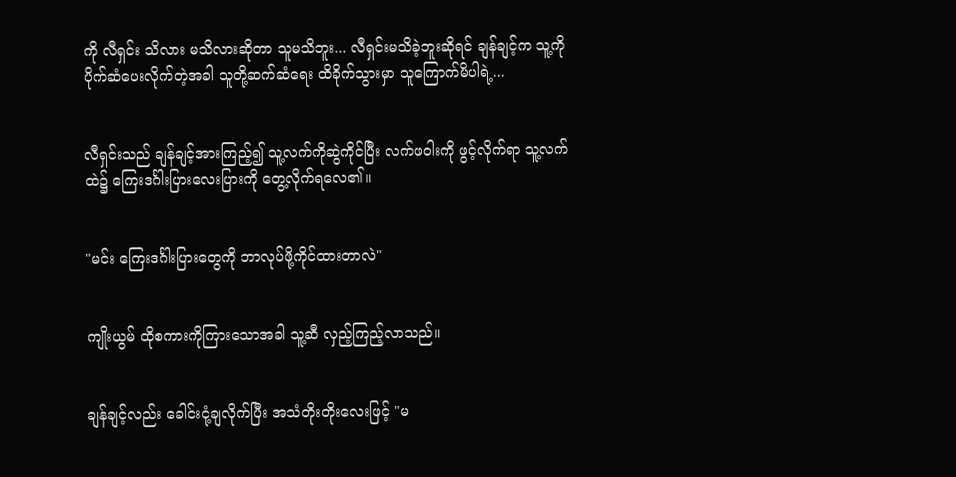ကို လီရှင်း သိလား မသိလားဆိုတာ သူမသိဘူး... လီရှင်းမသိခဲ့ဘူးဆိုရင် ချန်ချင့်က သူ့ကို ပိုက်ဆံပေးလိုက်တဲ့အခါ သူတို့ဆက်ဆံရေး ထိခိုက်သွားမှာ သူကြောက်မိပါရဲ့...


လီရှင်းသည် ချန်ချင့်အားကြည့်၍ သူ့လက်ကိုဆွဲကိုင်ပြီး လက်ဖဝါးကို ဖွင့်လိုက်ရာ သူ့လက်ထဲ၌ ကြေးဒင်္ဂါးပြားလေးပြားကို တွေ့လိုက်ရလေ၏။


"မင်း ကြေးဒင်္ဂါးပြားတွေကို ဘာလုပ်ဖို့ကိုင်ထားတာလဲ"


ကျိုးယွမ် ထိုစကားကိုကြားသောအခါ သူ့ဆီ လှည့်ကြည့်လာသည်။


ချန်ချင့်လည်း ခေါင်းငုံ့ချလိုက်ပြီး အသံတိုးတိုးလေးဖြင့် "မ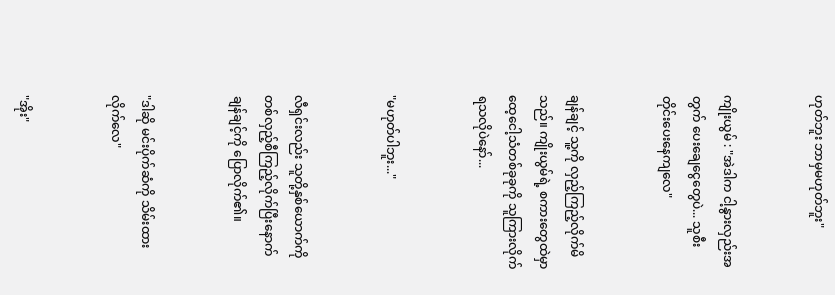ဟုတ်ဘူး ဘာမှမဟုတ်ဘူး"


ကျိုးယွမ် : "အဲဒါက ငါ့နွားလှည်းအတွက် ပေးချေငွေတွေပဲ... သူစီးတိုင်းပေးနေကျလေ"


ချန်ချင့် သူ့ကို လှည့်ကြည့်လိုက်မိသည်။ ကျိုးယွမ်ရဲ့ စကားတွေထဲမှာ ထေ့ငေါ့သံတစ်ခုခုကို သူကြားလိုက်ရသလိုပဲနော်...


"မဟုတ်ပါဘူး..."


လီရှင်းလည်း သူတို့နှစ်ယောက်ကို တစ်လှည့်စီကြည့်လိုက်ပြီးနောက် ချန်ချင့်ကို ပြောလိုက်၏။


"ဒါဆို မင်းပိုက်ဆံကို သိမ်းထားလိုက်လေ"


"အိုး"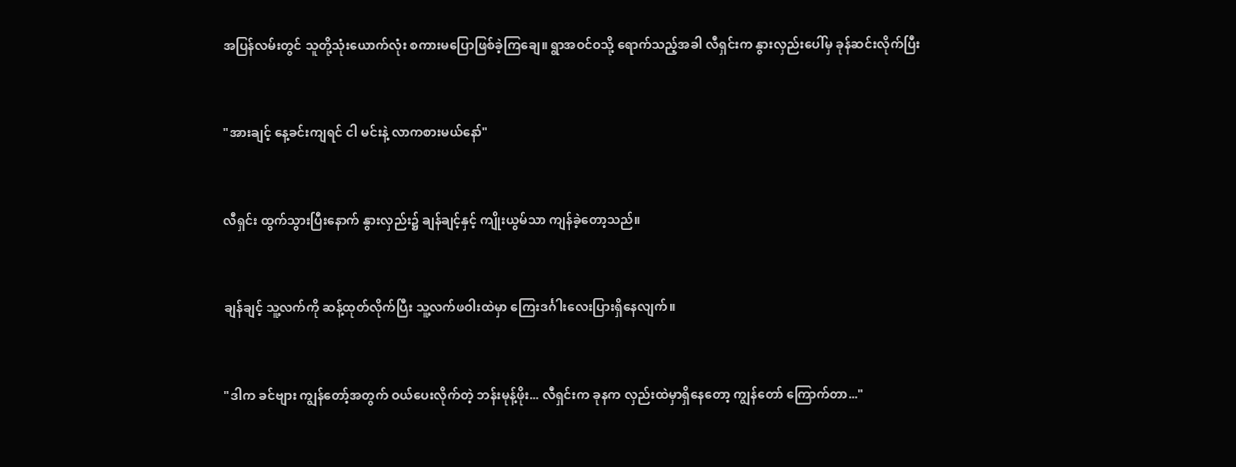အပြန်လမ်းတွင် သူတို့သုံးယောက်လုံး စကားမပြောဖြစ်ခဲ့ကြချေ။ ရွာအဝင်ဝသို့ ရောက်သည့်အခါ လီရှင်းက နွားလှည်းပေါ်မှ ခုန်ဆင်းလိုက်ပြီး


"အားချင့် နေ့ခင်းကျရင် ငါ မင်းနဲ့ လာကစားမယ်နော်"


လီရှင်း ထွက်သွားပြီးနောက် နွားလှည်း၌ ချန်ချင့်နှင့် ကျိုးယွမ်သာ ကျန်ခဲ့တော့သည်။


ချန်ချင့် သူ့လက်ကို ဆန့်ထုတ်လိုက်ပြီး သူ့လက်ဖဝါးထဲမှာ ကြေးဒင်္ဂါးလေးပြားရှိနေလျက်။


"ဒါက ခင်ဗျား ကျွန်တော့်အတွက် ဝယ်ပေးလိုက်တဲ့ ဘန်းမုန့်ဖိုး... လီရှင်းက ခုနက လှည်းထဲမှာရှိနေတော့ ကျွန်တော် ကြောက်တာ..."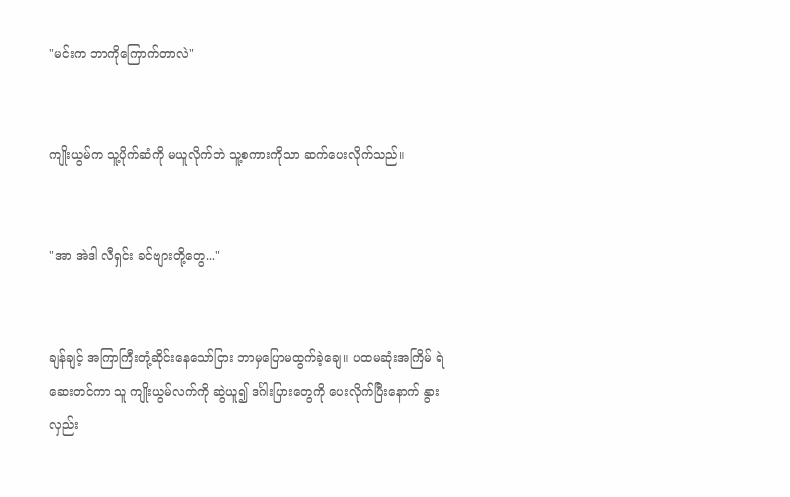"မင်းက ဘာကိုကြောက်တာလဲ"


ကျိုးယွမ်က သူ့ပိုက်ဆံကို မယူလိုက်ဘဲ သူ့စကားကိုသာ ဆက်ပေးလိုက်သည်။


"အာ အဲဒါ လီရှင်း ခင်ဗျားတို့တွေ..."


ချန်ချင့် အကြာကြီးတုံ့ဆိုင်းနေသော်ငြား ဘာမှပြောမထွက်ခဲ့ချေ။ ပထမဆုံးအကြိမ် ရဲဆေးတင်ကာ သူ ကျိုးယွမ်လက်ကို ဆွဲယူ၍ ဒင်္ဂါးပြားတွေကို ပေးလိုက်ပြီးနောက် နွားလှည်း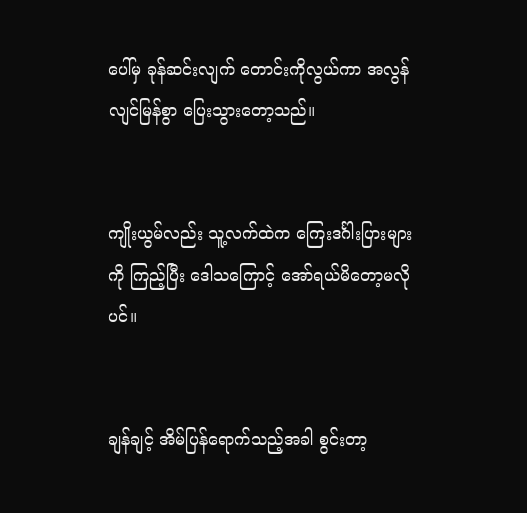ပေါ်မှ ခုန်ဆင်းလျက် တောင်းကိုလွယ်ကာ အလွန်လျင်မြန်စွာ ပြေးသွားတော့သည်။


ကျိုးယွမ်လည်း သူ့လက်ထဲက ကြေးဒင်္ဂါးပြားများကို ကြည့်ပြီး ဒေါသကြောင့် အော်ရယ်မိတော့မလိုပင်။


ချန်ချင့် အိမ်ပြန်ရောက်သည့်အခါ စွင်းတာ့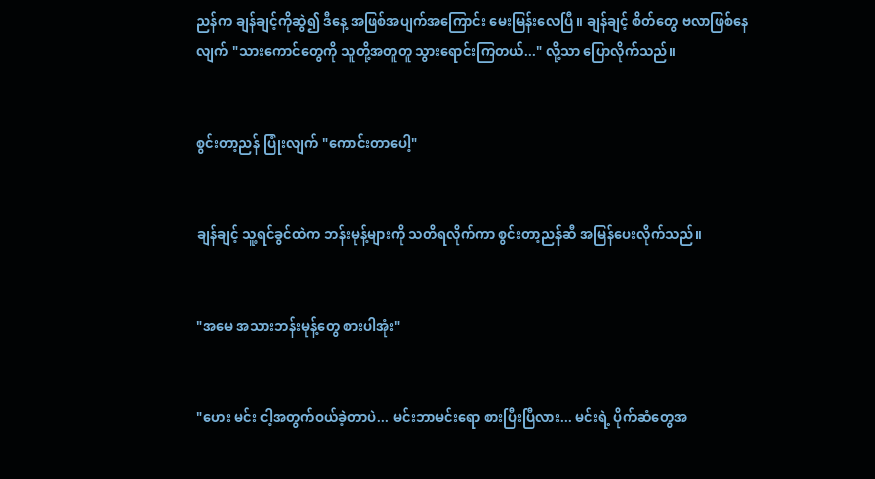ညန်က ချန်ချင့်ကိုဆွဲ၍ ဒီနေ့ အဖြစ်အပျက်အကြောင်း မေးမြန်းလေပြီ။ ချန်ချင့် စိတ်တွေ ဗလာဖြစ်နေလျက် "သားကောင်တွေကို သူတို့အတူတူ သွားရောင်းကြတယ်..." လို့သာ ပြောလိုက်သည်။


စွင်းတာ့ညန် ပြုံးလျက် "ကောင်းတာပေါ့"


ချန်ချင့် သူ့ရင်ခွင်ထဲက ဘန်းမုန့်များကို သတိရလိုက်ကာ စွင်းတာ့ညန်ဆီ အမြန်ပေးလိုက်သည်။


"အမေ အသားဘန်းမုန့်တွေ စားပါအုံး"


"ဟေး မင်း ငါ့အတွက်ဝယ်ခဲ့တာပဲ... မင်းဘာမင်းရော စားပြီးပြီလား... မင်းရဲ့ ပိုက်ဆံတွေအ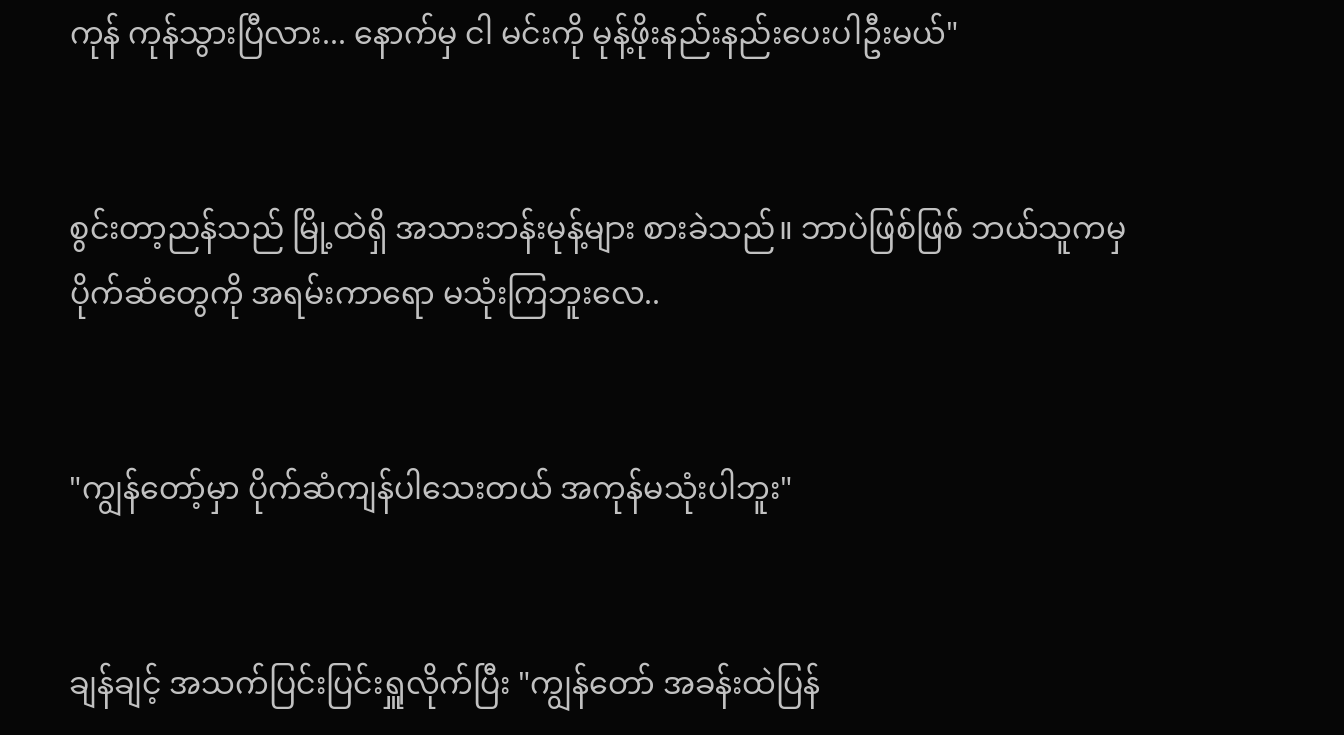ကုန် ကုန်သွားပြီလား... နောက်မှ ငါ မင်းကို မုန့်ဖိုးနည်းနည်းပေးပါဦးမယ်"


စွင်းတာ့ညန်သည် မြို့ထဲရှိ အသားဘန်းမုန့်များ စားခဲသည်။ ဘာပဲဖြစ်ဖြစ် ဘယ်သူကမှ ပိုက်ဆံတွေကို အရမ်းကာရော မသုံးကြဘူးလေ..


"ကျွန်တော့်မှာ ပိုက်ဆံကျန်ပါသေးတယ် အကုန်မသုံးပါဘူး"


ချန်ချင့် အသက်ပြင်းပြင်းရှူလိုက်ပြီး "ကျွန်တော် အခန်းထဲပြန်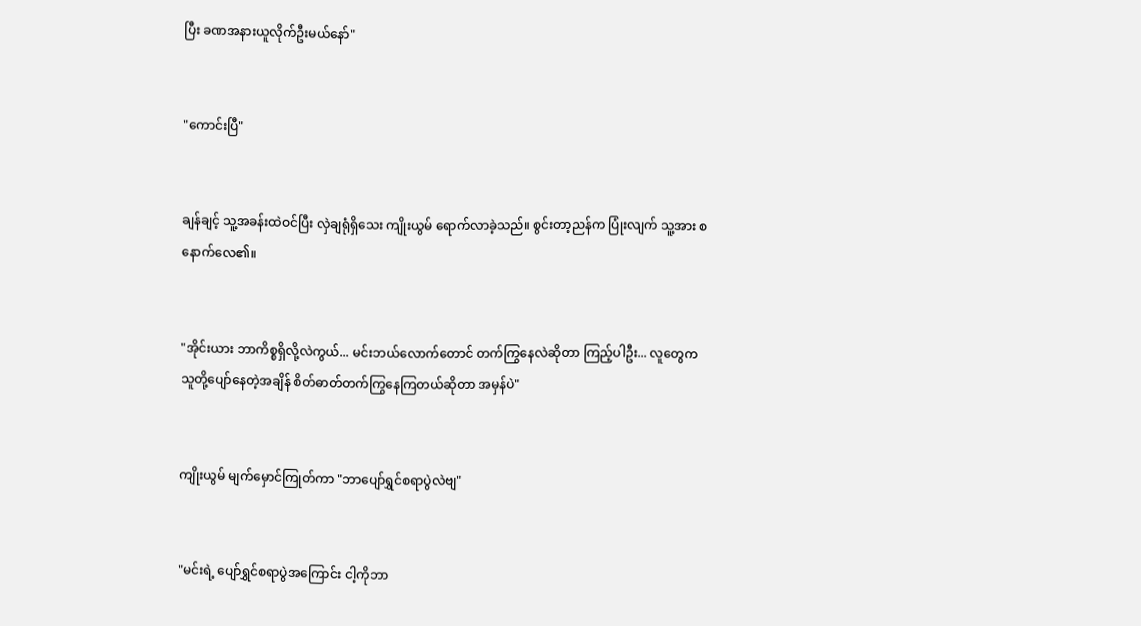ပြီး ခဏအနားယူလိုက်ဦးမယ်နော်"


"ကောင်းပြီ"


ချန်ချင့် သူ့အခန်းထဲဝင်ပြီး လှဲချရုံရှိသေး ကျိုးယွမ် ရောက်လာခဲ့သည်။ စွင်းတာ့ညန်က ပြုံးလျက် သူ့အား စနောက်လေ၏။


"အိုင်းယား ဘာကိစ္စရှိလို့လဲကွယ်... မင်းဘယ်လောက်တောင် တက်ကြွနေလဲဆိုတာ ကြည့်ပါဦး... လူတွေက သူတို့ပျော်နေတဲ့အချိန် စိတ်ဓာတ်တက်ကြွနေကြတယ်ဆိုတာ အမှန်ပဲ"


ကျိုးယွမ် မျက်မှောင်ကြုတ်ကာ "ဘာပျော်ရွှင်စရာပွဲလဲဗျ"


"မင်းရဲ့ ပျော်ရွှင်စရာပွဲအကြောင်း ငါ့ကိုဘာ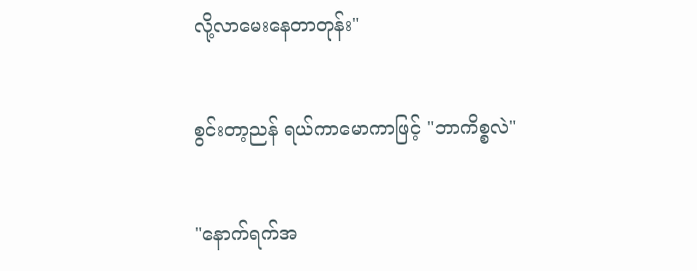လို့လာမေးနေတာတုန်း"


စွင်းတာ့ညန် ရယ်ကာမောကာဖြင့် "ဘာကိစ္စလဲ"


"နောက်ရက်အ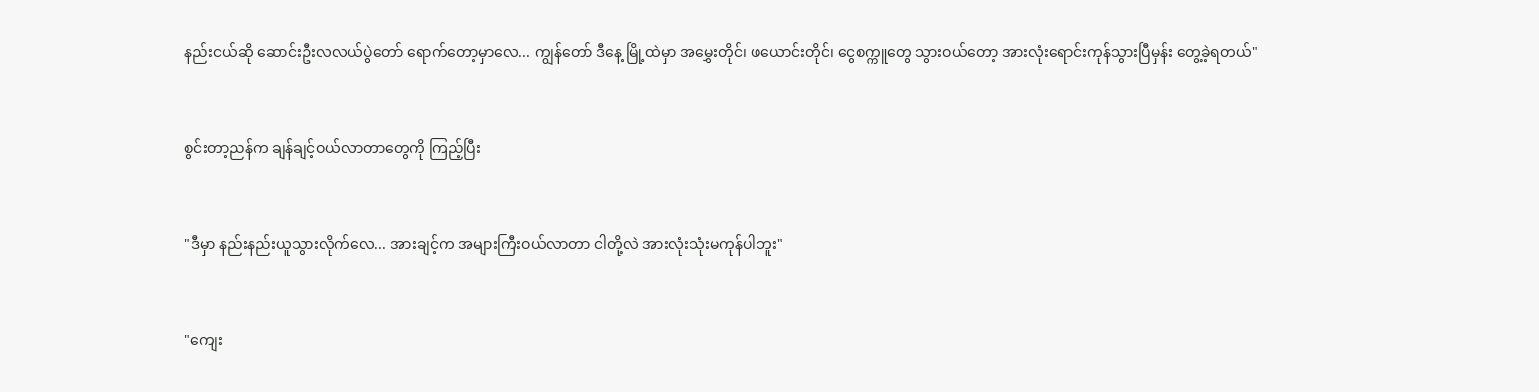နည်းငယ်ဆို ဆောင်းဦးလလယ်ပွဲတော် ရောက်တော့မှာလေ... ကျွန်တော် ဒီနေ့ မြို့ထဲမှာ အမွှေးတိုင်၊ ဖယောင်းတိုင်၊ ငွေစက္ကူတွေ သွားဝယ်တော့ အားလုံးရောင်းကုန်သွားပြီမှန်း တွေ့ခဲ့ရတယ်"


စွင်းတာ့ညန်က ချန်ချင့်ဝယ်လာတာတွေကို ကြည့်ပြီး


"ဒီမှာ နည်းနည်းယူသွားလိုက်လေ... အားချင့်က အများကြီးဝယ်လာတာ ငါတို့လဲ အားလုံးသုံးမကုန်ပါဘူး"


"ကျေး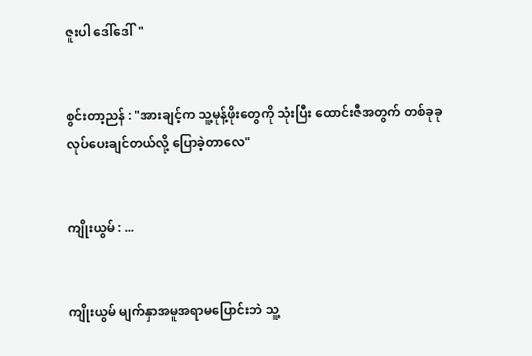ဇူးပါ ဒေါ်ဒေါ်"


စွင်းတာ့ညန် : "အားချင့်က သူ့မုန့်ဖိုးတွေကို သုံးပြီး ထောင်းဇီအတွက် တစ်ခုခုလုပ်ပေးချင်တယ်လို့ ပြောခဲ့တာလေ"


ကျိုးယွမ် : ...


ကျိုးယွမ် မျက်နှာအမူအရာမပြောင်းဘဲ သူ့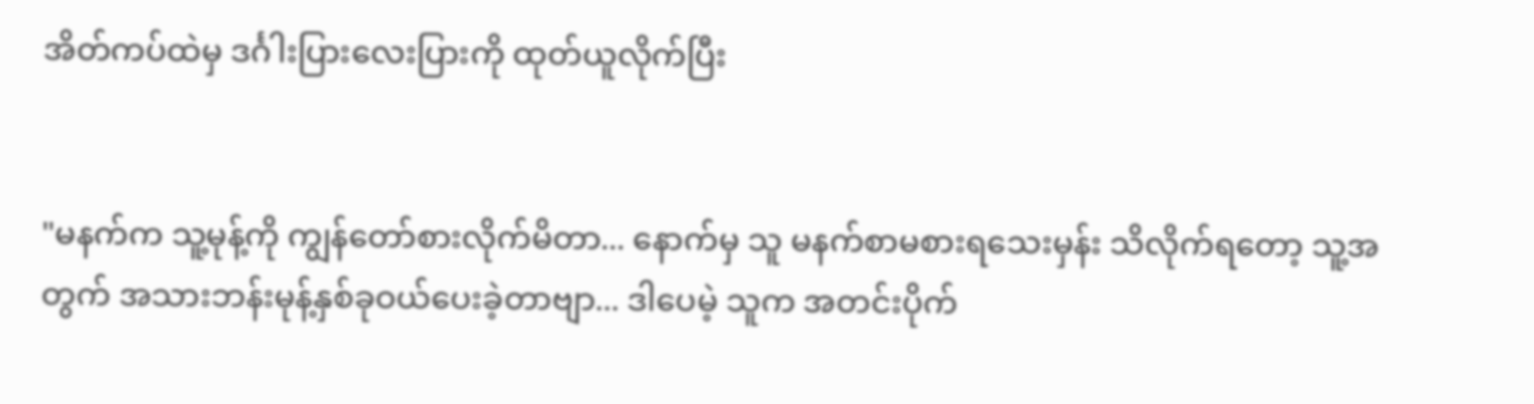အိတ်ကပ်ထဲမှ ဒင်္ဂါးပြားလေးပြားကို ထုတ်ယူလိုက်ပြီး


"မနက်က သူ့မုန့်ကို ကျွန်တော်စားလိုက်မိတာ... နောက်မှ သူ မနက်စာမစားရသေးမှန်း သိလိုက်ရတော့ သူ့အတွက် အသားဘန်းမုန့်နှစ်ခုဝယ်ပေးခဲ့တာဗျာ... ဒါပေမဲ့ သူက အတင်းပိုက်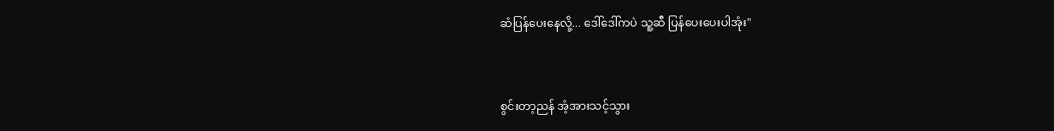ဆံပြန်ပေးနေလို့... ဒေါ်ဒေါ်ကပဲ သူ့ဆီ ပြန်ပေးပေးပါအုံး"


စွင်းတာ့ညန် အံ့အားသင့်သွား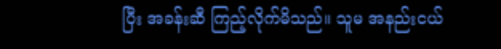ပြီး အခန်းဆီ ကြည့်လိုက်မိသည်။ သူမ အနည်းငယ်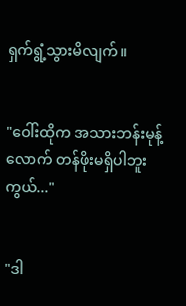ရှက်ရွံ့သွားမိလျက်။


"ဝေါ်းထိုက အသားဘန်းမုန့်လောက် တန်ဖိုးမရှိပါဘူးကွယ်..."


"ဒါ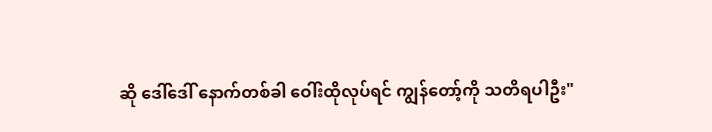ဆို ဒေါ်ဒေါ် နောက်တစ်ခါ ဝေါ်းထိုလုပ်ရင် ကျွန်တော့်ကို သတိရပါဦး"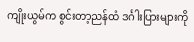ကျိုးယွမ်က စွင်းတာ့ညန်ထံ ဒင်္ဂါးပြားများကို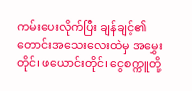ကမ်းပေးလိုက်ပြီး ချန်ချင့်၏ တောင်းအသေးလေးထဲမှ အမွှေးတိုင်၊ ဖယောင်းတိုင်၊ ငွေစက္ကူတို့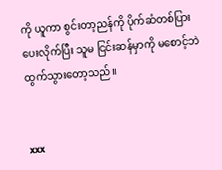ကို ယူကာ စွင်းတာ့ညန်ကို ပိုက်ဆံတစ်ပြားပေးလိုက်ပြီး သူမ ငြင်းဆန်မှာကို မစောင့်ဘဲ ထွက်သွားတော့သည်။


xxx